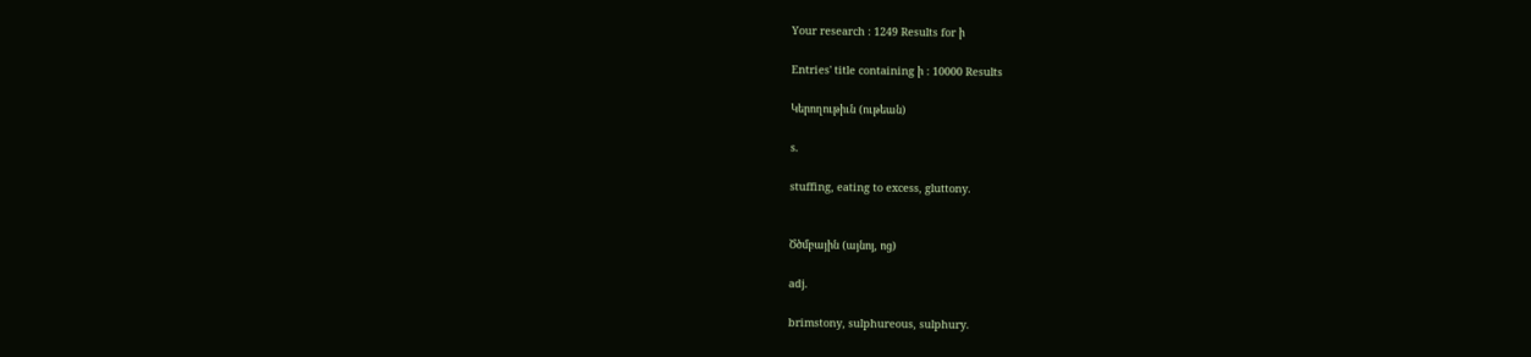Your research : 1249 Results for ի

Entries' title containing ի : 10000 Results

Կերողութիւն (ութեան)

s.

stuffing, eating to excess, gluttony.


Ծծմբային (այնոյ, ոց)

adj.

brimstony, sulphureous, sulphury.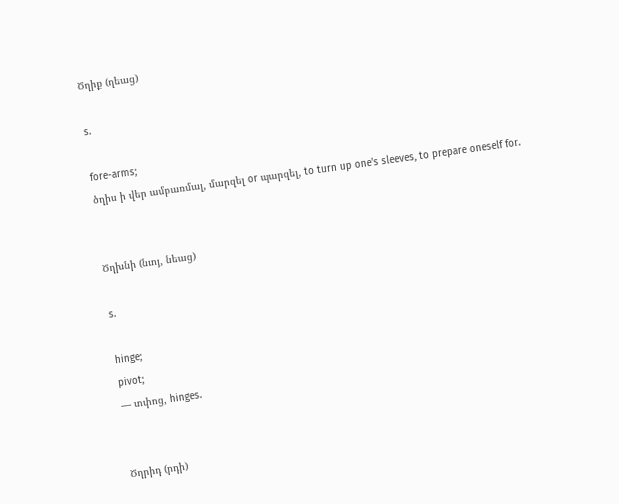Ծղիք (ղեաց)

s.

fore-arms;
ծղիս ի վեր ամբառմալ, մարզել or պարզել, to turn up one's sleeves, to prepare oneself for.


Ծղխնի (նւոյ, նեաց)

s.

hinge;
pivot;
— տփոց, hinges.


Ծղրիդ (րդի)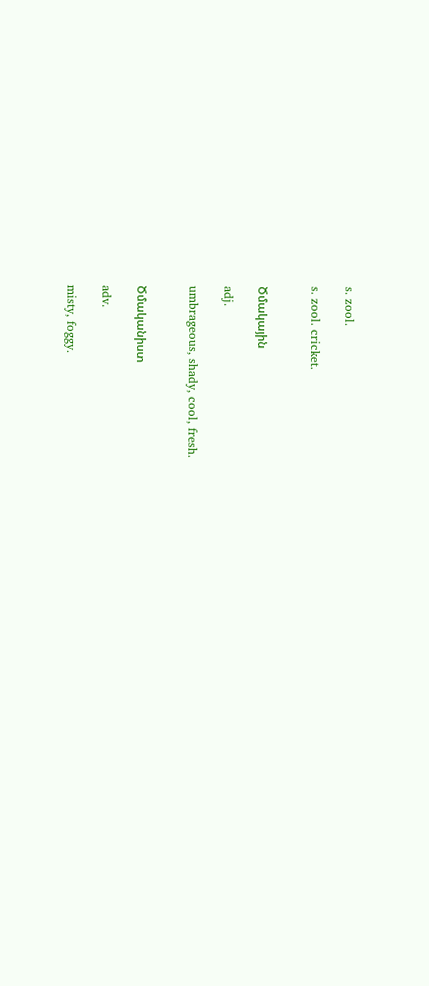s. zool.

s. zool. cricket.


Ծմակային

adj.

umbrageous, shady, cool, fresh.


Ծմականիստ

adv.

misty, foggy.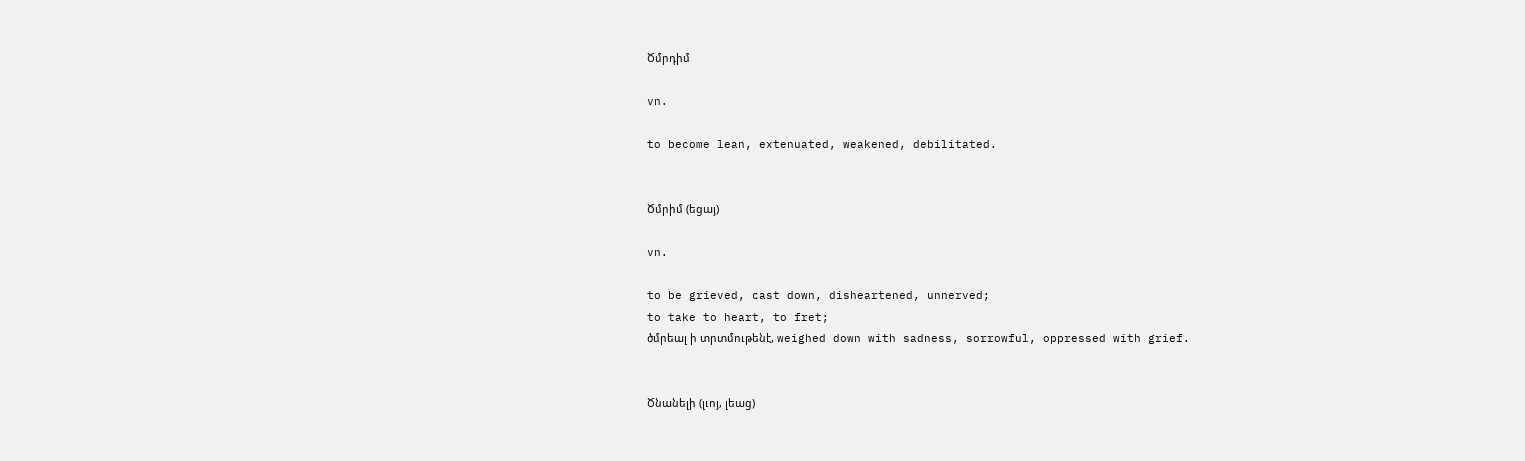Ծմրդիմ

vn.

to become lean, extenuated, weakened, debilitated.


Ծմրիմ (եցայ)

vn.

to be grieved, cast down, disheartened, unnerved;
to take to heart, to fret;
ծմրեալ ի տրտմութենէ, weighed down with sadness, sorrowful, oppressed with grief.


Ծնանելի (լւոյ, լեաց)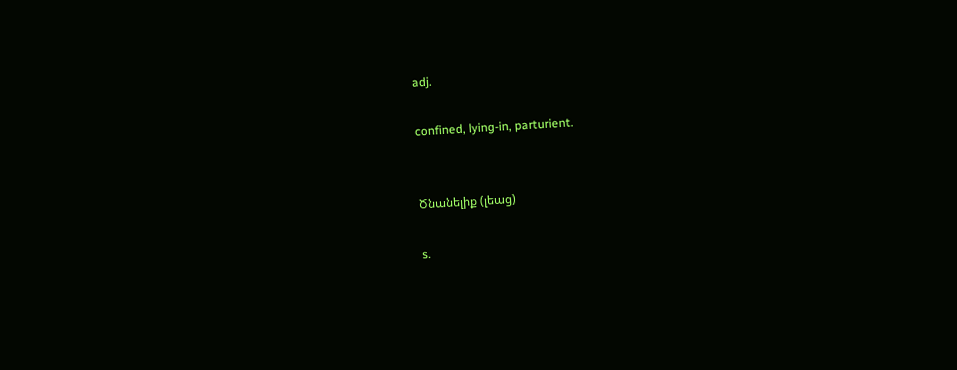adj.

confined, lying-in, parturient.


Ծնանելիք (լեաց)

s.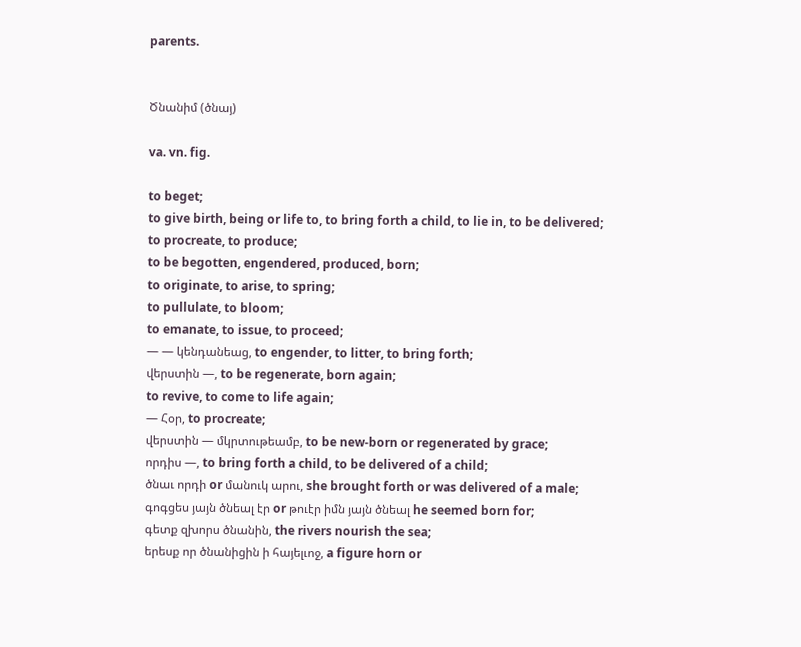parents.


Ծնանիմ (ծնայ)

va. vn. fig.

to beget;
to give birth, being or life to, to bring forth a child, to lie in, to be delivered;
to procreate, to produce;
to be begotten, engendered, produced, born;
to originate, to arise, to spring;
to pullulate, to bloom;
to emanate, to issue, to proceed;
— — կենդանեաց, to engender, to litter, to bring forth;
վերստին —, to be regenerate, born again;
to revive, to come to life again;
— Հօր, to procreate;
վերստին — մկրտութեամբ, to be new-born or regenerated by grace;
որդիս —, to bring forth a child, to be delivered of a child;
ծնաւ որդի or մանուկ արու, she brought forth or was delivered of a male;
գոգցես յայն ծնեալ էր or թուէր իմն յայն ծնեալ he seemed born for;
գետք զխորս ծնանին, the rivers nourish the sea;
երեսք որ ծնանիցին ի հայելւոջ, a figure horn or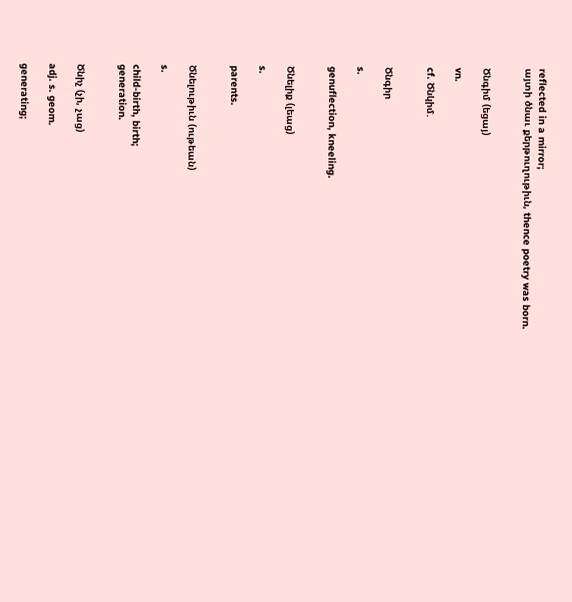reflected in a mirror;
այտի ծնաւ քերթուղութիւն, thence poetry was born.


Ծնգիմ (եցայ)

vn.

cf. Ծնկիմ.


Ծնգիր

s.

genuflection, kneeling.


Ծնելիք (լեաց)

s.

parents.


Ծնելութիւն (ութեան)

s.

child-birth, birth;
generation.


Ծնիչ (չի, չաց)

adj. s. geom.

generating;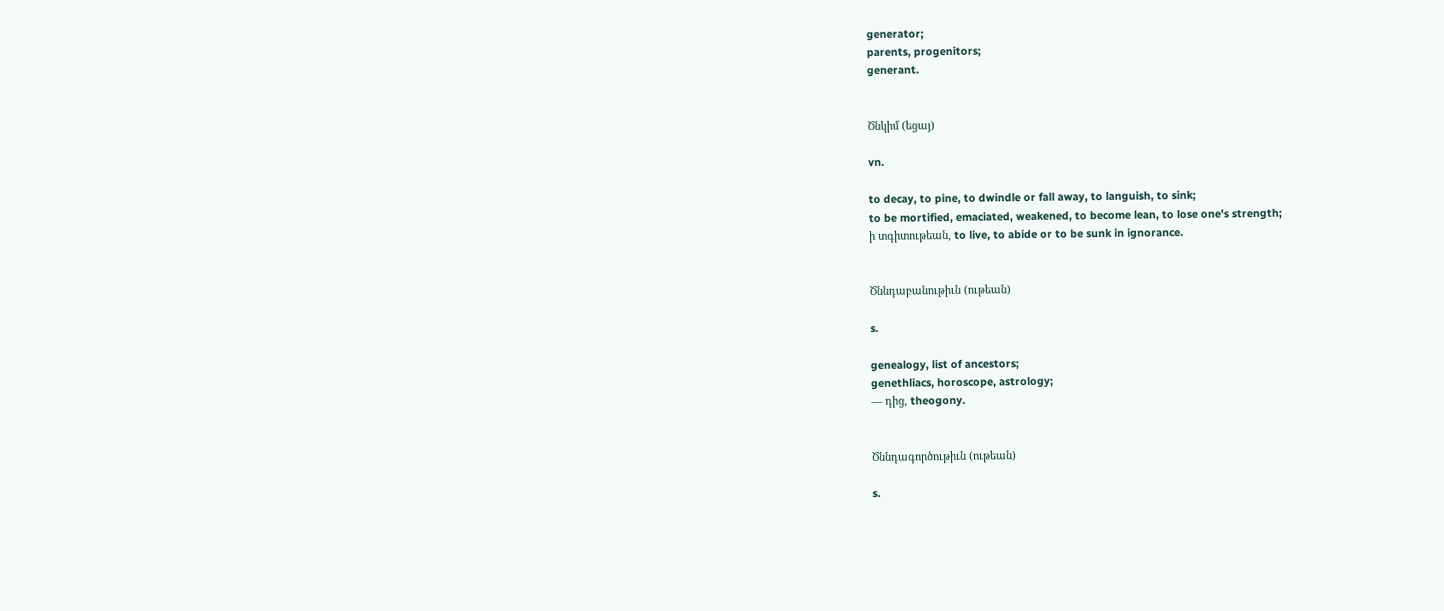generator;
parents, progenitors;
generant.


Ծնկիմ (եցայ)

vn.

to decay, to pine, to dwindle or fall away, to languish, to sink;
to be mortified, emaciated, weakened, to become lean, to lose one's strength;
ի տգիտութեան, to live, to abide or to be sunk in ignorance.


Ծննդաբանութիւն (ութեան)

s.

genealogy, list of ancestors;
genethliacs, horoscope, astrology;
— դից, theogony.


Ծննդագործութիւն (ութեան)

s.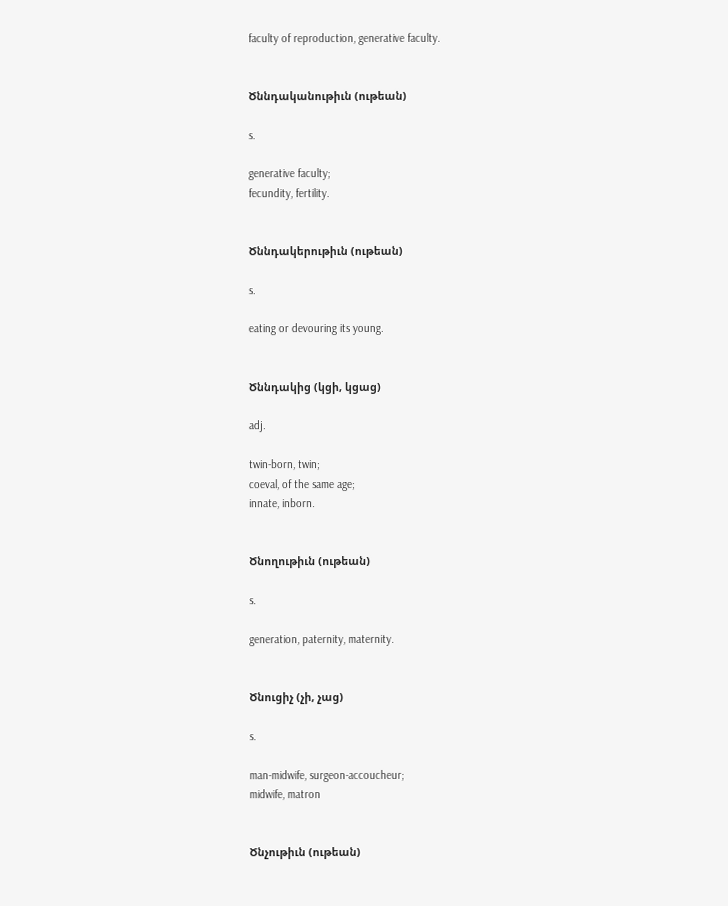faculty of reproduction, generative faculty.


Ծննդականութիւն (ութեան)

s.

generative faculty;
fecundity, fertility.


Ծննդակերութիւն (ութեան)

s.

eating or devouring its young.


Ծննդակից (կցի, կցաց)

adj.

twin-born, twin;
coeval, of the same age;
innate, inborn.


Ծնողութիւն (ութեան)

s.

generation, paternity, maternity.


Ծնուցիչ (չի, չաց)

s.

man-midwife, surgeon-accoucheur;
midwife, matron


Ծնչութիւն (ութեան)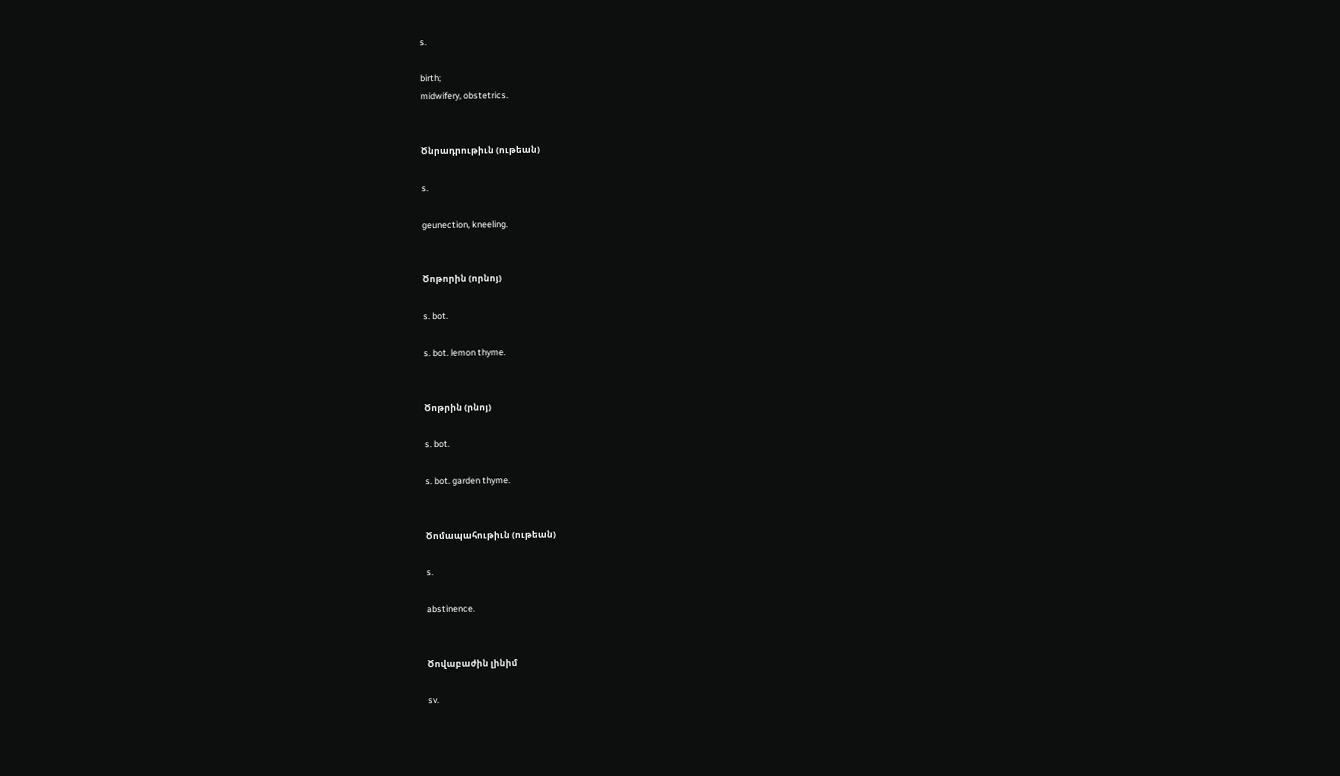s.

birth;
midwifery, obstetrics.


Ծնրադրութիւն (ութեան)

s.

geunection, kneeling.


Ծոթորին (որնոյ)

s. bot.

s. bot. lemon thyme.


Ծոթրին (րնոյ)

s. bot.

s. bot. garden thyme.


Ծոմապահութիւն (ութեան)

s.

abstinence.


Ծովաբաժին լինիմ

sv.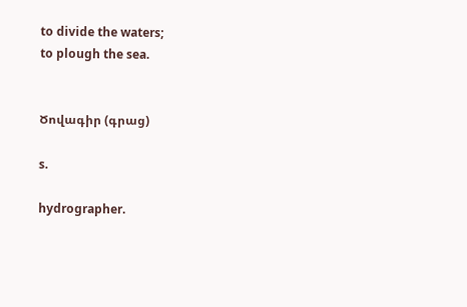to divide the waters;
to plough the sea.


Ծովագիր (գրաց)

s.

hydrographer.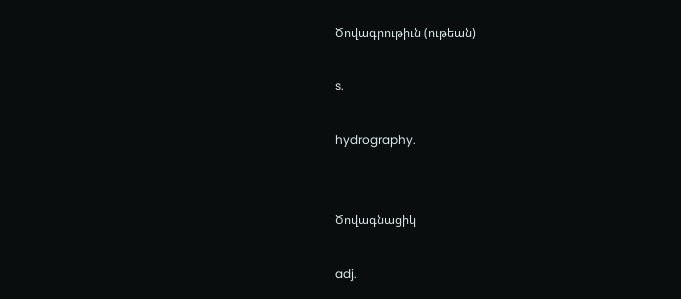Ծովագրութիւն (ութեան)

s.

hydrography.


Ծովագնացիկ

adj.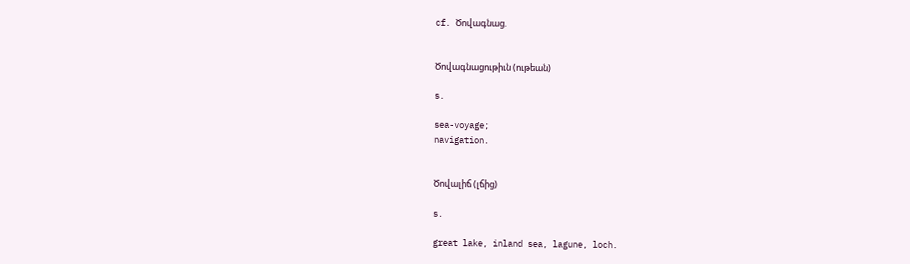cf. Ծովագնաց.


Ծովագնացութիւն (ութեան)

s.

sea-voyage;
navigation.


Ծովալիճ (լճից)

s.

great lake, inland sea, lagune, loch.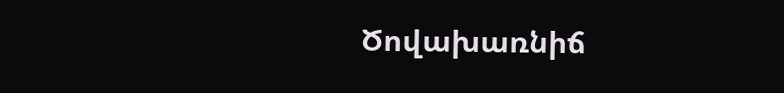Ծովախառնիճ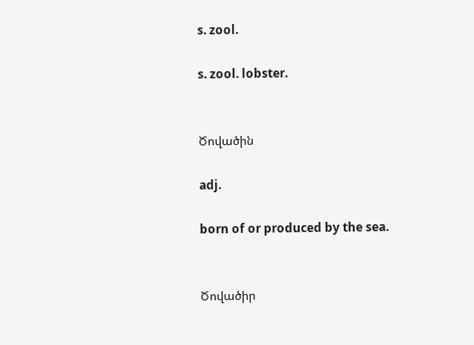s. zool.

s. zool. lobster.


Ծովածին

adj.

born of or produced by the sea.


Ծովածիր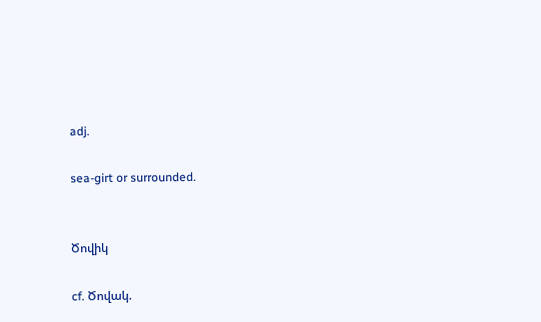adj.

sea-girt or surrounded.


Ծովիկ

cf. Ծովակ.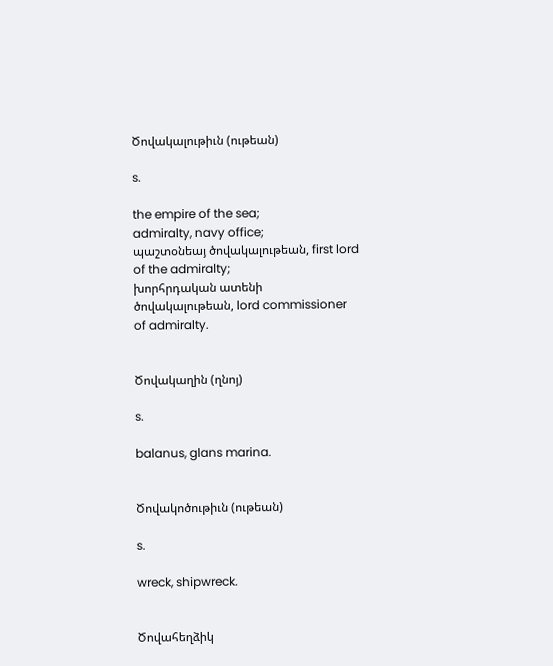Ծովակալութիւն (ութեան)

s.

the empire of the sea;
admiralty, navy office;
պաշտօնեայ ծովակալութեան, first lord of the admiralty;
խորհրդական ատենի ծովակալութեան, lord commissioner of admiralty.


Ծովակաղին (ղնոյ)

s.

balanus, glans marina.


Ծովակոծութիւն (ութեան)

s.

wreck, shipwreck.


Ծովահեղձիկ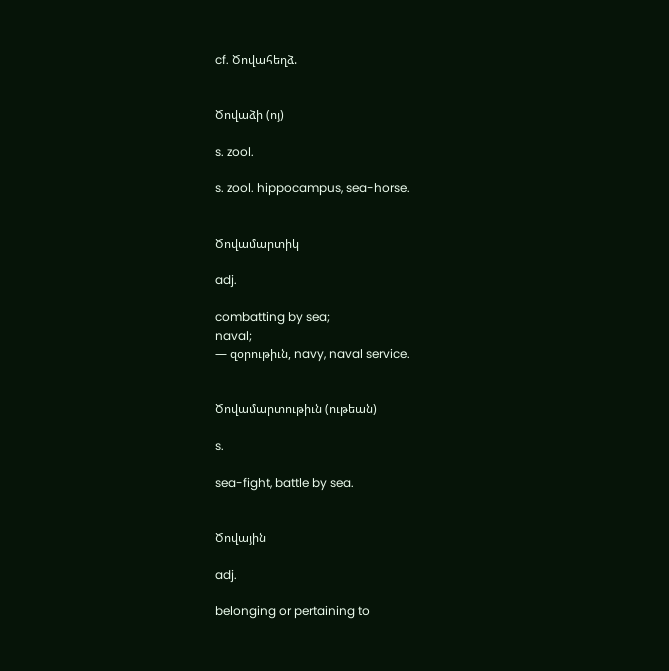cf. Ծովահեղձ.


Ծովաձի (ոյ)

s. zool.

s. zool. hippocampus, sea-horse.


Ծովամարտիկ

adj.

combatting by sea;
naval;
— զօրութիւն, navy, naval service.


Ծովամարտութիւն (ութեան)

s.

sea-fight, battle by sea.


Ծովային

adj.

belonging or pertaining to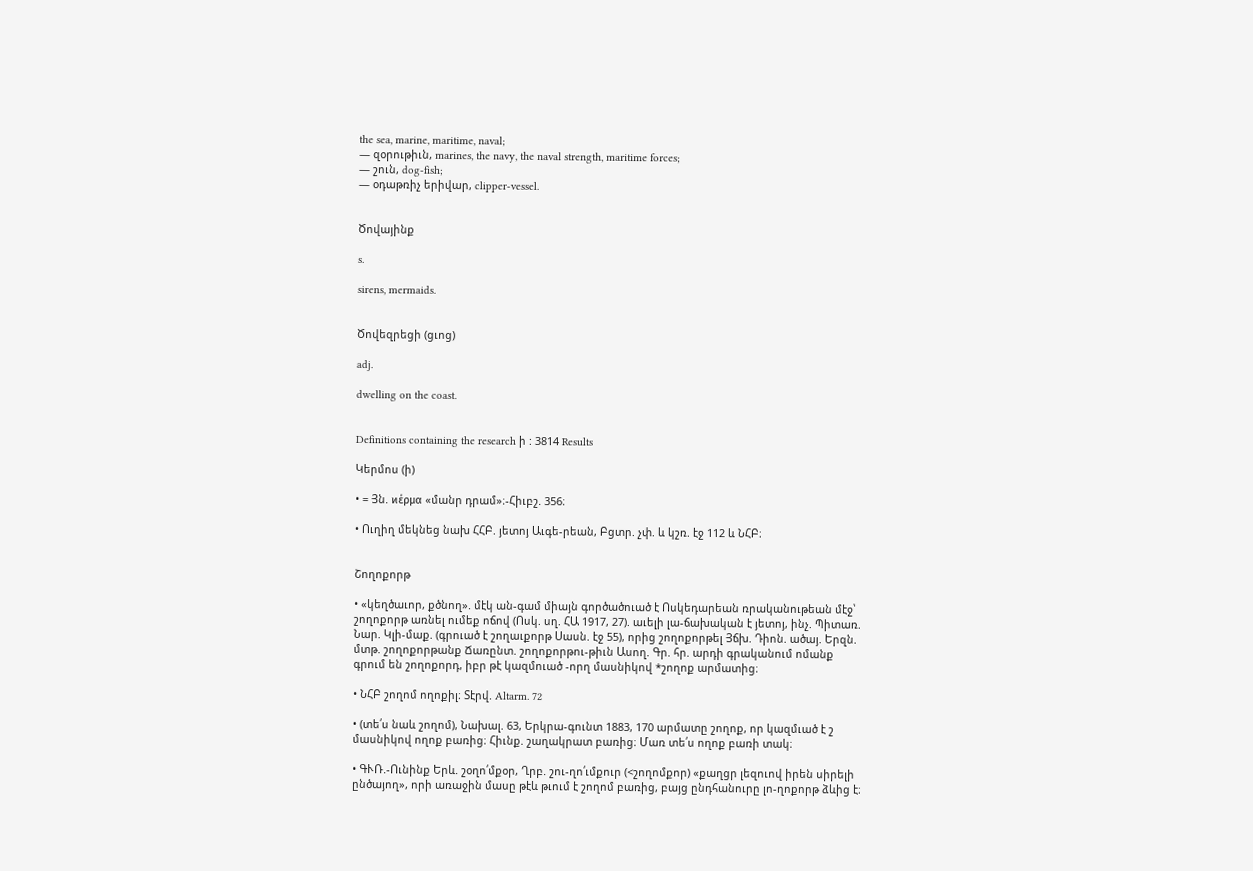the sea, marine, maritime, naval;
— զօրութիւն, marines, the navy, the naval strength, maritime forces;
— շուն, dog-fish;
— օդաթռիչ երիվար, clipper-vessel.


Ծովայինք

s.

sirens, mermaids.


Ծովեզրեցի (ցւոց)

adj.

dwelling on the coast.


Definitions containing the research ի : 3814 Results

Կերմոս (ի)

• = Յն. ϰέρμα «մանր դրամ»։-Հիւբշ. 356։

• Ուղիղ մեկնեց նախ ՀՀԲ. յետոյ Աւգե-րեան, Բցտր. չփ. և կշռ. էջ 112 և ՆՀԲ։


Շողոքորթ

• «կեղծաւոր, քծնող». մէկ ան-գամ միայն գործածուած է Ոսկեդարեան ռրականութեան մէջ՝ շողոքորթ առնել ումեք ոճով (Ոսկ. սղ. ՀԱ 1917, 27). աւելի լա-ճախական է յետոյ, ինչ. Պիտառ. Նար. Կլի-մաք. (գրուած է շողաւքորթ Սասն. էջ 55), որից շողոքորթել Յճխ. Դիոն. ածայ. Երզն. մտթ. շողոքորթանք Ճառընտ. շողոքորթու-թիւն Ասող. Գր. հր. արդի գրականում ոմանք գրում են շողոքորդ, իբր թէ կազմուած -որղ մասնիկով *շողոք արմատից։

• ՆՀԲ շողոմ ողոքիլ։ Տէրվ. Altarm. 72

• (տե՛ս նաև շողոմ), Նախալ. 63, Երկրա-գունտ 1883, 170 արմատը շողոք, որ կազմւած է շ մասնիկով ողոք բառից։ Հիւնք. շաղակրատ բառից։ Մառ տե՛ս ողոք բառի տակ։

• ԳՒՌ.-Ունինք Երև. շօղո՛մքօր, Ղրբ. շու-ղո՛ւմքուր (<շողոմքոր) «քաղցր լեզուով իրեն սիրելի ընծայող», որի առաջին մասը թէև թւում է շողոմ բառից, բայց ընդհանուրը լո-ղոքորթ ձևից է։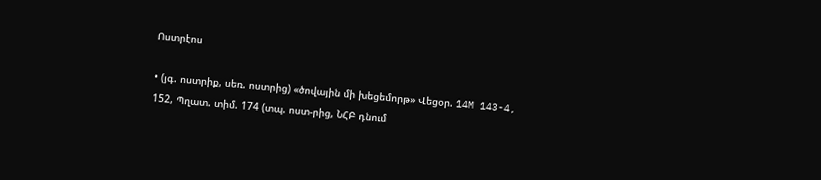Ոստրէոս

• (յգ. ոստրիք, սեռ. ոստրից) «ծովային մի խեցեմորթ» Վեցօր. 14M 143-4, 152, Պղատ. տիմ. 174 (տպ. ոստ-րից, ՆՀԲ դնում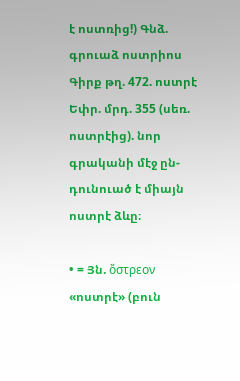է ոստռից!) Գնձ. գրուաձ ոստրիոս Գիրք թղ. 472. ոստրէ Եփր. մրդ. 355 (սեռ. ոստրէից). նոր գրականի մէջ ըն-դունուած է միայն ոստրէ ձևը։

• = Յն. ὄστρεον «ոստրէ» (բուն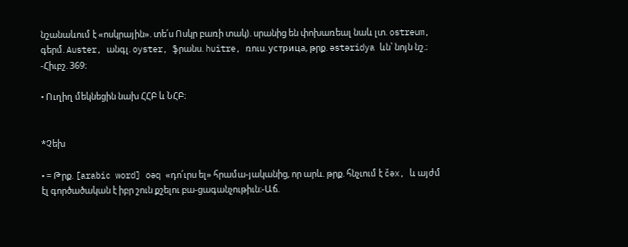նշանաևում է «ոսկրային». տե՛ս Ոսկր բառի տակ). սրանից են փոխառեալ նաև լտ. ostreum, գերմ. Auster, անգլ. oyster, ֆրանս. huitre, ռուս. устрицa, թրք. əstəridya ևն՝ նոյն նշ.։ -Հիւբշ. 369։

• Ուղիղ մեկնեցին նախ ՀՀԲ և ՆՀԲ։


*Չեխ

• = Թրք. [arabic word] oəq «դո՛ւրս ել» հրամա-յականից, որ արև. թրք. հնչւում է čəx, և այժմ էլ գործածական է իբր շուն քշելու բա-ցագանչութիւն։-Աճ.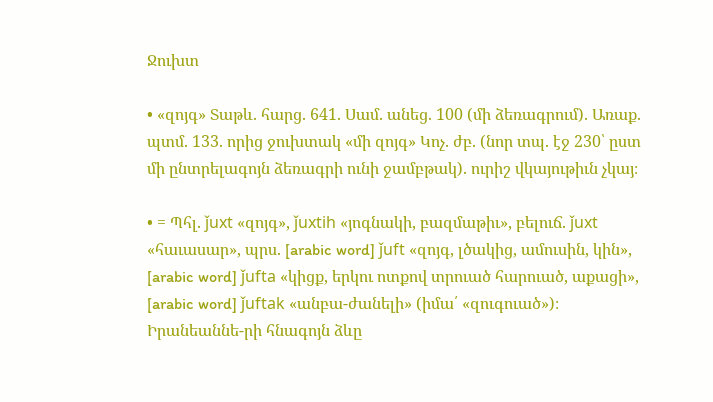Ջուխտ

• «զոյգ» Տաթև. հարց. 641. Սամ. անեց. 100 (մի ձեռագրում). Առաք. պտմ. 133. որից ջուխտակ «մի զոյգ» Կոչ. ժբ. (նոր տպ. էջ 230՝ ըստ մի ընտրելագոյն ձեռագրի ունի ջամբթակ). ուրիշ վկայութիւն չկայ։

• = Պհլ. ǰuxt «զոյգ», ǰuxtih «յոգնակի, բազմաթիւ», բելուճ. ǰuxt «հաւասար», պրս. [arabic word] ǰuft «զոյգ, լծակից, ամուսին, կին», [arabic word] ǰufta «կիցք, երկու ոտքով տրուած հարուած, աքացի», [arabic word] ǰuftak «անբա-ժանելի» (իմա՛ «զուգուած»)։ Իրանեաննե-րի հնագոյն ձևը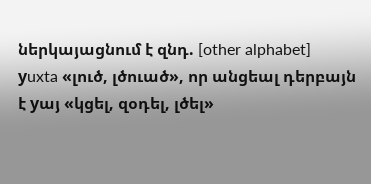ներկայացնում է զնդ. [other alphabet]  уuxta «լուծ, լծուած», որ անցեալ դերբայն է yայ «կցել, զօդել, լծել»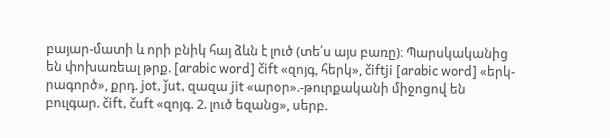բայար-մատի և որի բնիկ հայ ձևն է լուծ (տե՛ս այս բառը)։ Պարսկականից են փոխառեալ թրք. [arabic word] čift «զոյգ, հերկ», čiftji [arabic word] «երկ-րագործ», քրդ. jot, ǰut, զազա jit «արօր».-թուրքականի միջոցով են բուլգար. čift, čuft «զոյգ. 2. լուծ եզանց», սերբ.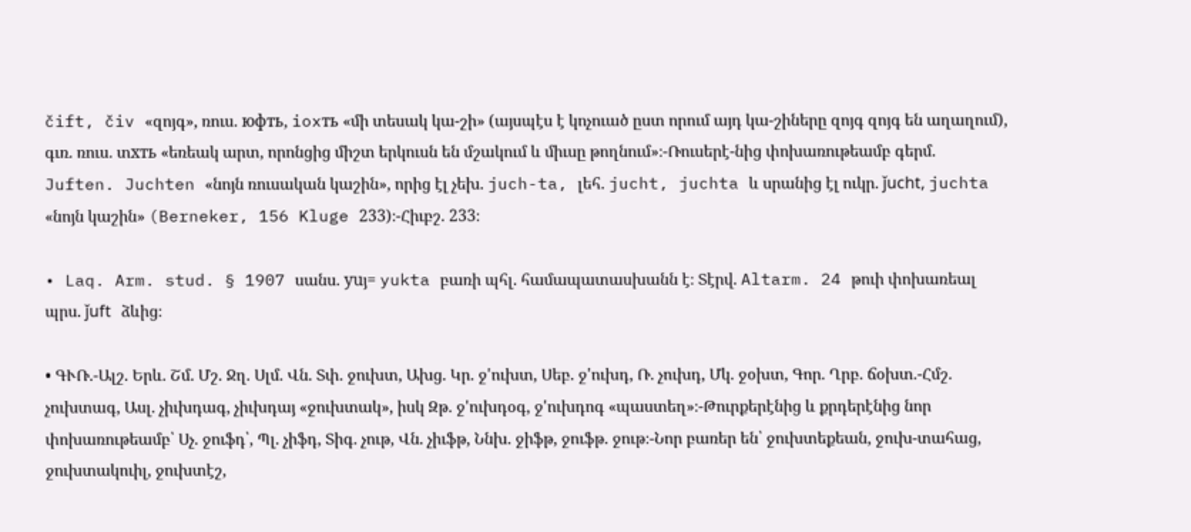čift, čiv «զոյգ», ռուս. юфть, ioxть «մի տեսակ կա-շի» (այսպէս է կոչուած ըստ որում այդ կա-շիները զոյգ զոյգ են աղաղում), գւռ. ռուս. տxть «եռեակ արտ, որոնցից միշտ երկուսն են մշակում և միւսը թողնում»։-Ռուսերէ-նից փոխառութեամբ գերմ. Juften. Juchten «նոյն ռուսական կաշին», որից էլ չեխ. juch-ta, լեհ. jucht, juchta և սրանից էլ ուկր. ǰucht, juchta «նոյն կաշին» (Berneker, 156 Kluge 233)։-Հիւբշ. 233։

• Laq. Arm. stud. § 1907 սանս. yuյ= yukta բառի պհլ. համապատասխանն է։ Տէրվ. Altarm. 24 թուի փոխառեալ պրս. ǰuft ձևից։

• ԳՒՌ.-Ալշ. Երև. Շմ. Մշ. Ջղ. Սլմ. Վն. Տփ. ջուխտ, Ախց. Կր. ջ'ուխտ, Սեբ. ջ'ուխդ, Ռ. չուխդ, Մկ. ջօխտ, Գոր. Ղրբ. ճօխտ.-Հմշ. չուխտագ, Ասլ. չիւխդագ, չիւխդայ «ջուխտակ», իսկ Զթ. ջ'ուխդօգ, ջ'ուխդոգ «պաստեղ»։-Թուրքերէնից և քրդերէնից նոր փոխառութեամբ՝ Սչ. ջուֆդ՝, Պլ. չիֆդ, Տիգ. չութ, Վն. չիւֆթ, Ննխ. ջիֆթ, ջուֆթ. ջութ։-Նոր բառեր են՝ ջուխտեքեան, ջուխ-տահաց, ջուխտակուիլ, ջուխտէշ,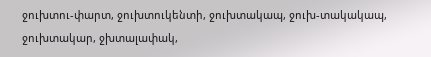ջուխտու-փարտ, ջուխտուկենտի, ջուխտակապ, ջուխ-տակակապ, ջուխտակար, ջխտալափակ,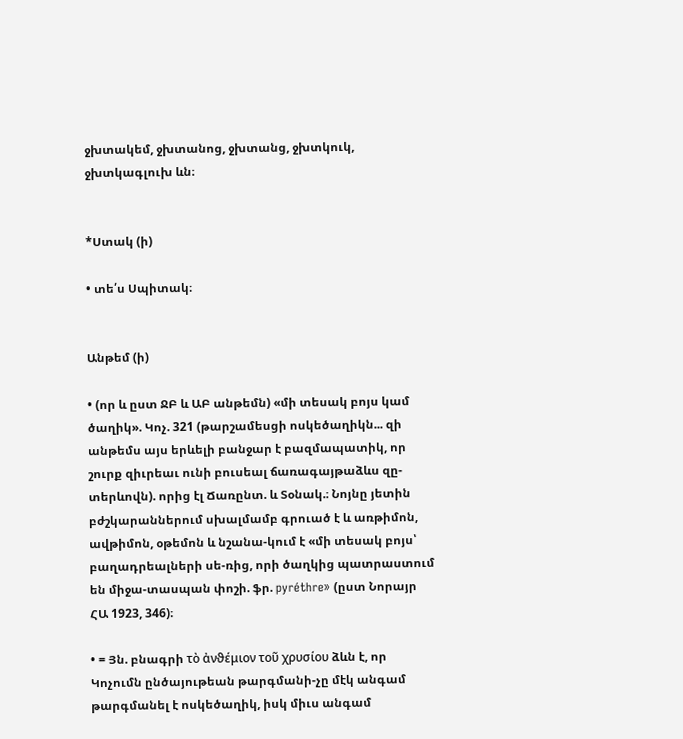ջխտակեմ, ջխտանոց, ջխտանց, ջխտկուկ, ջխտկագլուխ ևն։


*Ստակ (ի)

• տե՛ս Սպիտակ։


Անթեմ (ի)

• (որ և ըստ ՋԲ և ԱԲ անթեմն) «մի տեսակ բոյս կամ ծաղիկ». Կոչ. 321 (թարշամեսցի ոսկեծաղիկն... զի անթեմս այս երևելի բանջար է բազմապատիկ, որ շուրք զիւրեաւ ունի բուսեալ ճառագայթաձևս զը-տերևովն). որից էլ Ճառընտ. և Տօնակ.։ Նոյնը յետին բժշկարաններում սխալմամբ գրուած է և առթիմոն, ավթիմոն, օթեմոն և նշանա-կում է «մի տեսակ բոյս՝ բաղադրեալների սե-ռից, որի ծաղկից պատրաստում են միջա-տասպան փոշի. ֆր. pyréthre» (ըստ Նորայր ՀԱ 1923, 346)։

• = Յն. բնագրի τὸ ἀνϑέμιον τοῦ χρυσίου ձևն է, որ Կոչումն ընծայութեան թարգմանի-չը մէկ անգամ թարգմանել է ոսկեծաղիկ, իսկ միւս անգամ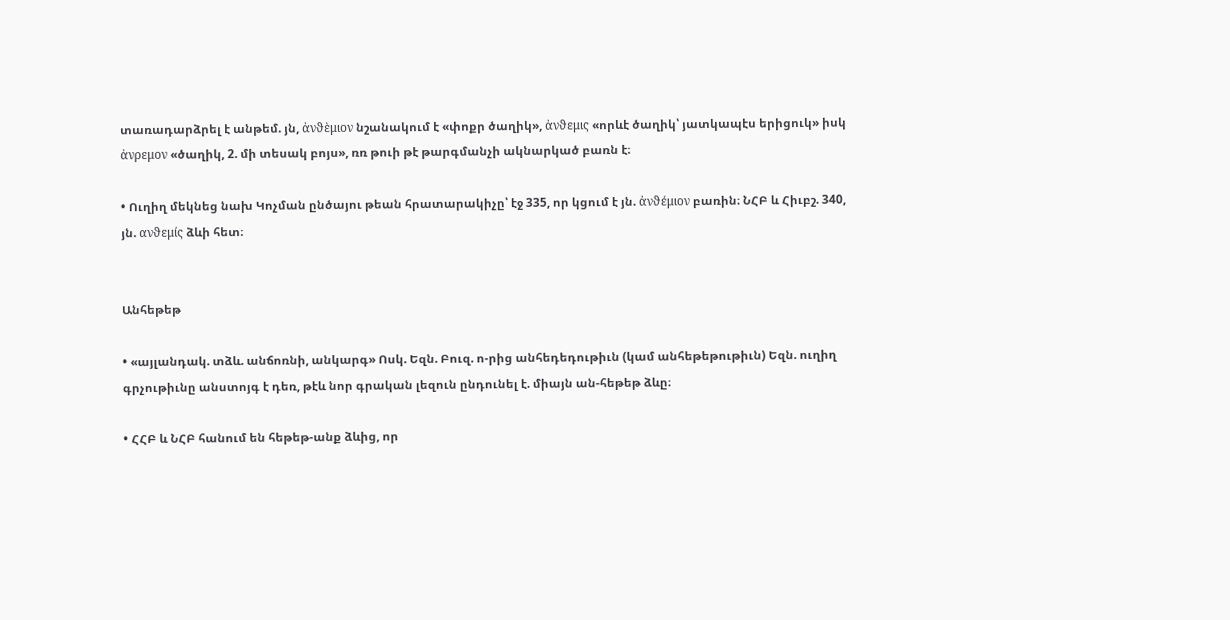տառադարձրել է անթեմ. յն, ἀνϑὲμιον նշանակում է «փոքր ծաղիկ», ἀνϑεμις «որևէ ծաղիկ՝ յատկապէս երիցուկ» իսկ ἀνρεμον «ծաղիկ, 2. մի տեսակ բոյս», ռռ թուի թէ թարգմանչի ակնարկած բառն է։

• Ուղիղ մեկնեց նախ Կոչման ընծայու թեան հրատարակիչը՝ էջ 335, որ կցում է յն. ἀνϑέμιον բառին։ ՆՀԲ և Հիւբշ. 340, յն. ανϑεμίς ձևի հետ։


Անհեթեթ

• «այլանդակ. տձև. անճոռնի, անկարգ» Ոսկ. Եզն. Բուզ. ո-րից անհեդեդութիւն (կամ անհեթեթութիւն) Եզն. ուղիղ գրչութիւնը անստոյգ է դեռ, թէև նոր գրական լեզուն ընդունել է. միայն ան-հեթեթ ձևը։

• ՀՀԲ և ՆՀԲ հանում են հեթեթ-անք ձևից, որ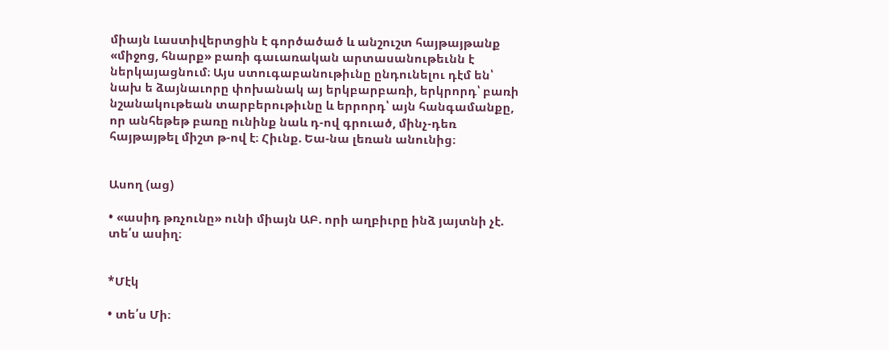միայն Լաստիվերտցին է գործածած և անշուշտ հայթայթանք «միջոց, հնարք» բառի գաւառական արտասանութեւնն է ներկայացնում։ Այս ստուգաբանութիւնը ընդունելու դէմ են՝ նախ ե ձայնաւորը փոխանակ այ երկբարբառի, երկրորդ՝ բառի նշանակութեան տարբերութիւնը և երրորդ՝ այն հանգամանքը, որ անհեթեթ բառը ունինք նաև դ-ով գրուած, մինչ-դեռ հայթայթել միշտ թ-ով է։ Հիւնք. Եա-նա լեռան անունից։


Ասող (աց)

• «ասիդ թռչունը» ունի միայն ԱԲ. որի աղբիւրը ինձ յայտնի չէ. տե՛ս ասիղ։


*Մէկ

• տե՛ս Մի։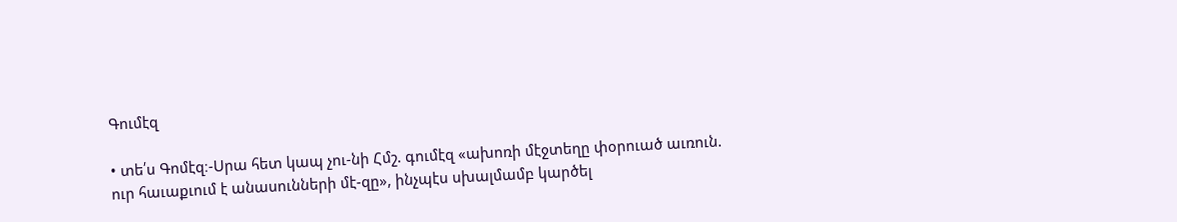Գումէզ

• տե՛ս Գոմէզ։-Սրա հետ կապ չու-նի Հմշ. գումէզ «ախոռի մէջտեղը փօրուած աւռուն. ուր հաւաքւում է անասունների մէ-զը», ինչպէս սխալմամբ կարծել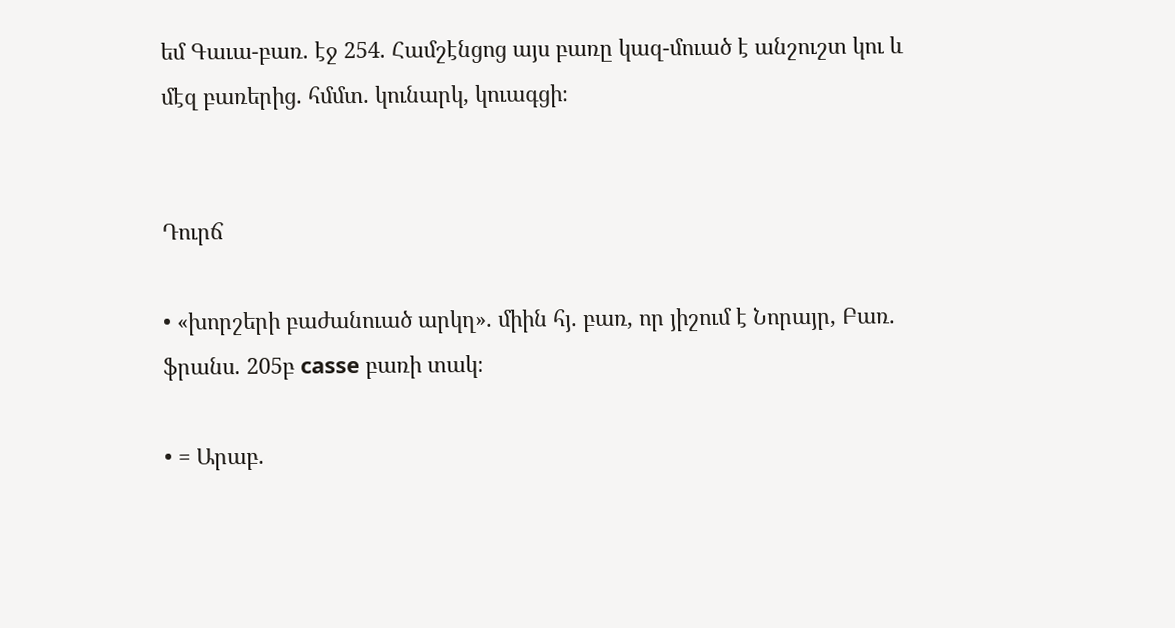եմ Գաւա-բառ. էջ 254. Համշէնցոց այս բառը կազ-մուած է անշուշտ կու և մէզ բառերից. հմմտ. կունարկ, կուագցի։


Դուրճ

• «խորշերի բաժանուած արկղ». միին հյ. բառ, որ յիշում է Նորայր, Բառ. ֆրանս. 205բ casse բառի տակ։

• = Արաբ.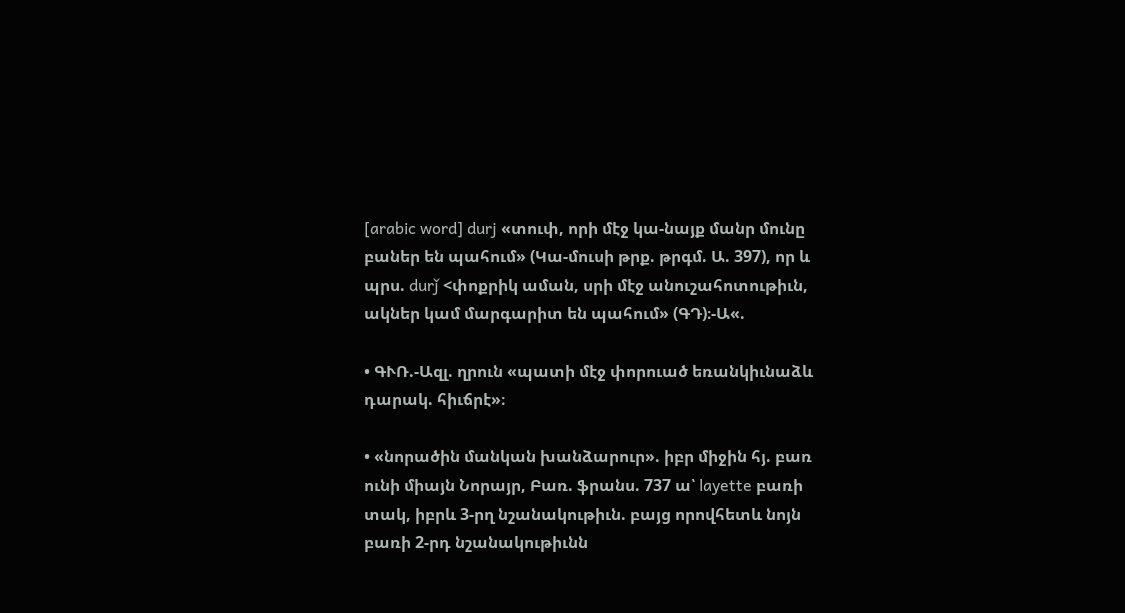[arabic word] durj «տուփ, որի մէջ կա-նայք մանր մունը բաներ են պահում» (Կա-մուսի թրք. թրգմ. Ա. 397), որ և պրս. durǰ <փոքրիկ աման, սրի մէջ անուշահոտութիւն, ակներ կամ մարգարիտ են պահում» (ԳԴ)։-Ա«.

• ԳՒՌ.-Ազլ. ղրուն «պատի մէջ փորուած եռանկիւնաձև դարակ. հիւճրէ»։

• «նորածին մանկան խանձարուր». իբր միջին հյ. բառ ունի միայն Նորայր, Բառ. ֆրանս. 737 ա՝ layette բառի տակ, իբրև 3-րղ նշանակութիւն. բայց որովհետև նոյն բառի 2-րդ նշանակութիւնն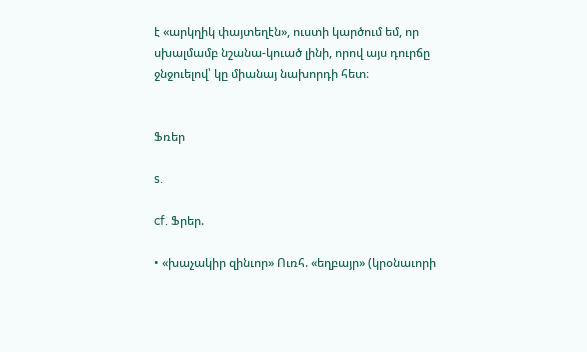է «արկղիկ փայտեղէն», ուստի կարծում եմ, որ սխալմամբ նշանա-կուած լինի, որով այս դուրճը ջնջուելով՝ կը միանայ նախորդի հետ։


Ֆռեր

s.

cf. Ֆրեր.

• «խաչակիր զինւոր» Ուռհ. «եղբայր» (կրօնաւորի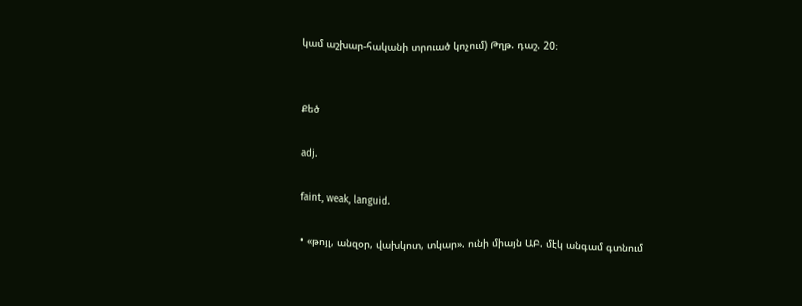կամ աշխար-հականի տրուած կոչում) Թղթ. դաշ. 20։


Քեծ

adj.

faint, weak, languid.

• «թոյլ, անզօր, վախկոտ, տկար». ունի միայն ԱԲ. մէկ անգամ գտնում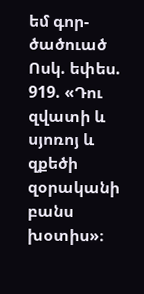եմ գոր-ծածուած Ոսկ. եփես. 919. «Դու զվատի և սյոռոյ և զքեծի զօրականի բանս խօտիս»։